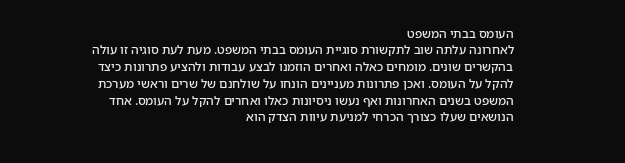העומס בבתי המשפט
לאחרונה עלתה שוב לתקשורת סוגיית העומס בבתי המשפט. מעת לעת סוגיה זו עולה בהקשרים שונים. מומחים כאלה ואחרים הוזמנו לבצע עבודות ולהציע פתרונות כיצד להקל על העומס. ואכן פתרונות מעניינים הונחו על שולחנם של שרים וראשי מערכת המשפט בשנים האחרונות ואף נעשו ניסיונות כאלו ואחרים להקל על העומס. אחד הנושאים שעלו כצורך הכרחי למניעת עיוות הצדק הוא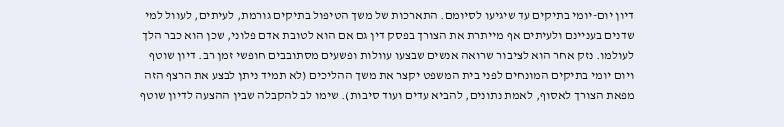דיון יום-יומי בתיקים עד שיגיעו לסיומם. התארכות של משך הטיפול בתיקים גורמת, לעיתים, לעוול למי שדנים בעניינם ולעיתים אף מייתרת את הצורך בפסק דין גם אם הוא לטובת אדם פלוני, שכן הוא כבר הלך לעולמו. נזק אחר הוא לציבור שרואה אנשים שבצעו עוולות ופשעים מסתובבים חופשי זמן רב. דיון שוטף ויום יומי בתיקים המונחים לפני בית המשפט יקצר את משך ההליכים (לא תמיד ניתן לבצע את הרצף הזה מפאת הצורך לאסוף, לאמת נתונים, להביא עדים ועוד סיבות). שימו לב להקבלה שבין ההצעה לדיון שוטף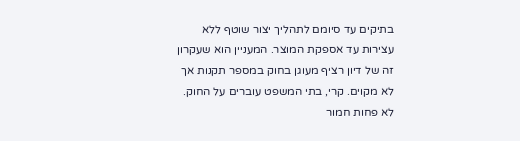בתיקים עד סיומם לתהליך יצור שוטף ללא עצירות עד אספקת המוצר. המעניין הוא שעקרון זה של דיון רציף מעוגן בחוק במספר תקנות אך לא מקוים. קרי, בתי המשפט עוברים על החוק. לא פחות חמור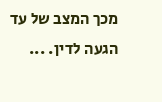מכך המצב של עד הגעה לדין. ...